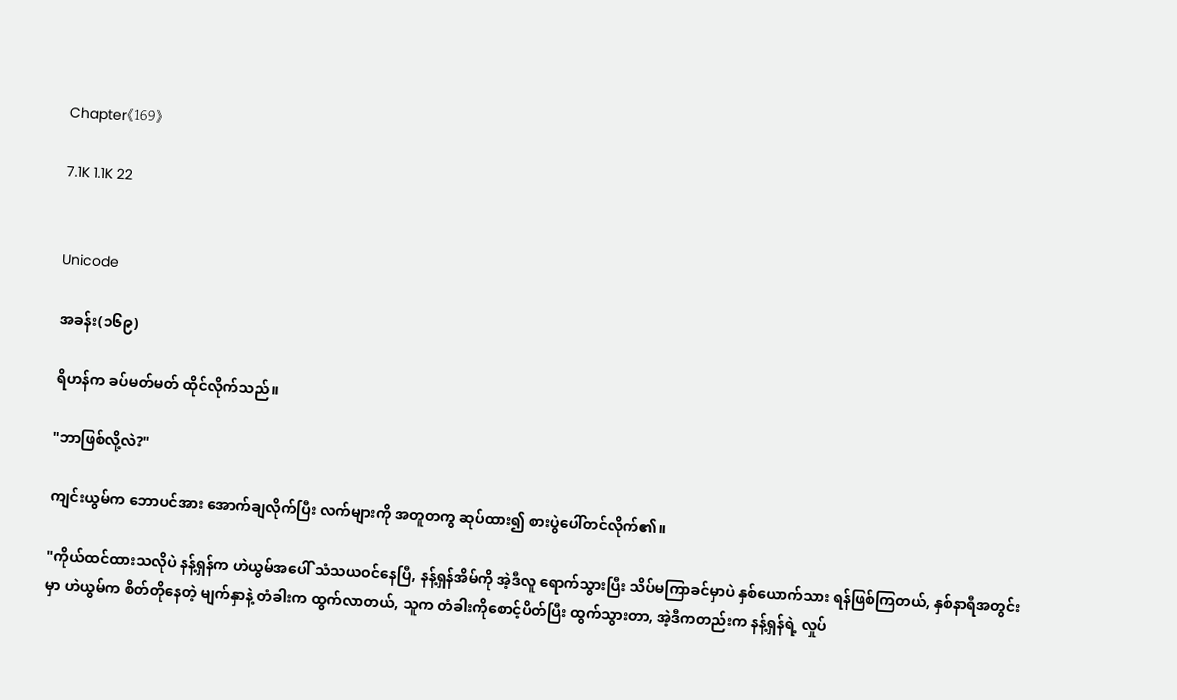Chapter《169》

7.1K 1.1K 22


Unicode

အခန်း(၁၆၉)

ရိဟန်က ခပ်မတ်မတ် ထိုင်လိုက်သည်။

"ဘာဖြစ်လို့လဲ?"

ကျင်းယွမ်က ဘောပင်အား အောက်ချလိုက်ပြီး လက်များကို အတူတကွ ဆုပ်ထား၍ စားပွဲပေါ်တင်လိုက်၏။

"ကိုယ်ထင်ထားသလိုပဲ နန့်ရှန်က ဟဲယွမ်အပေါ် သံသယဝင်နေပြီ, နန့်ရှန်အိမ်ကို အဲ့ဒီလူ ရောက်သွားပြီး သိပ်မကြာခင်မှာပဲ နှစ်ယောက်သား ရန်ဖြစ်ကြတယ်, နှစ်နာရီအတွင်းမှာ ဟဲယွမ်က စိတ်တိုနေတဲ့ မျက်နှာနဲ့ တံခါးက ထွက်လာတယ်, သူက တံခါးကိုစောင့်ပိတ်ပြီး ထွက်သွားတာ, အဲ့ဒီကတည်းက နန့်ရှန်ရဲ့ လှုပ်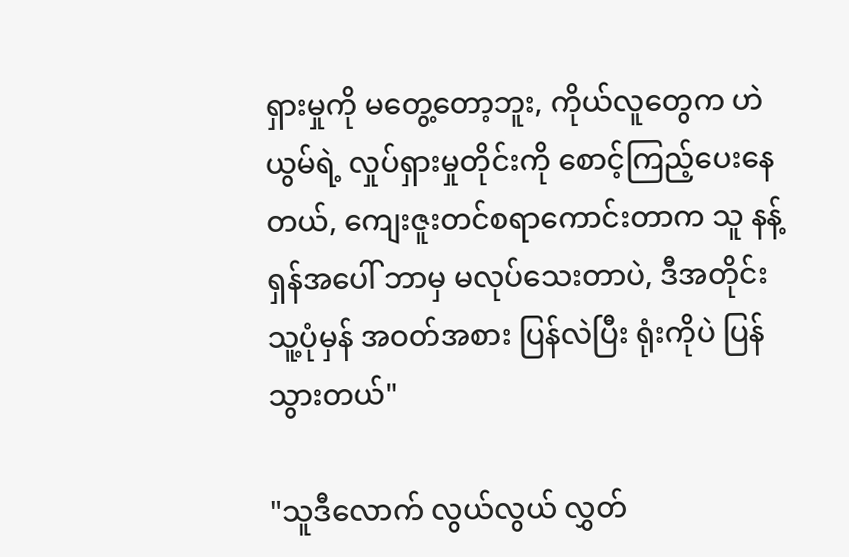ရှားမှုကို မတွေ့တော့ဘူး, ကိုယ်လူတွေက ဟဲယွမ်ရဲ့ လှုပ်ရှားမှုတိုင်းကို စောင့်ကြည့်ပေးနေတယ်, ကျေးဇူးတင်စရာကောင်းတာက သူ နန့်ရှန်အပေါ် ဘာမှ မလုပ်သေးတာပဲ, ဒီအတိုင်း သူ့ပုံမှန် အဝတ်အစား ပြန်လဲပြီး ရုံးကိုပဲ ပြန်သွားတယ်"

"သူဒီလောက် လွယ်လွယ် လွှတ်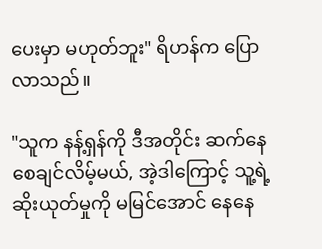ပေးမှာ မဟုတ်ဘူး" ရိဟန်က ပြောလာသည်။

"သူက နန့်ရှန်ကို ဒီအတိုင်း ဆက်နေစေချင်လိမ့်မယ်, အဲ့ဒါကြောင့် သူ့ရဲ့ ဆိုးယုတ်မှုကို မမြင်အောင် နေနေ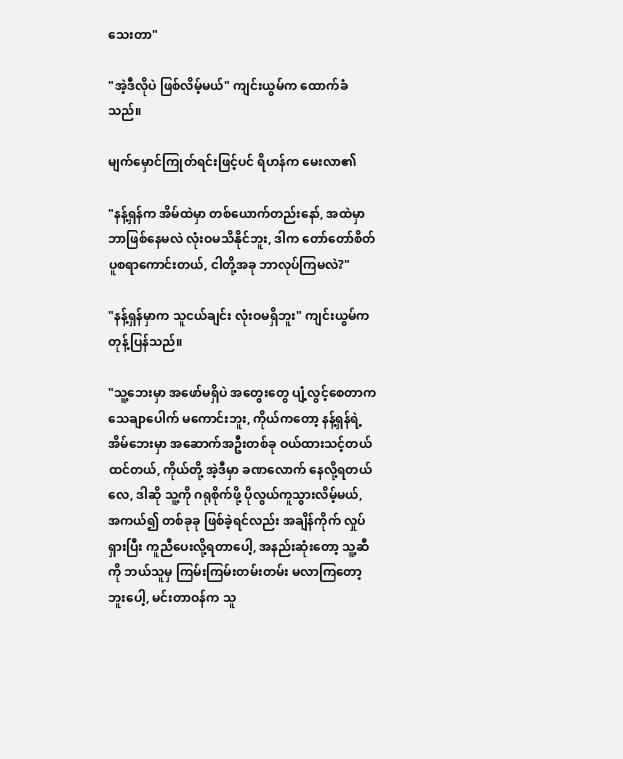သေးတာ"

"အဲ့ဒီလိုပဲ ဖြစ်လိမ့်မယ်" ကျင်းယွမ်က ထောက်ခံသည်။

မျက်မှောင်ကြုတ်ရင်းဖြင့်ပင် ရိဟန်က မေးလာ၏

"နန့်ရှန်က အိမ်ထဲမှာ တစ်ယောက်တည်းနော်, အထဲမှာ ဘာဖြစ်နေမလဲ လုံးဝမသိနိုင်ဘူး, ဒါက တော်တော်စိတ်ပူစရာကောင်းတယ်, ငါတို့အခု ဘာလုပ်ကြမလဲ?"

"နန့်ရှန်မှာက သူငယ်ချင်း လုံးဝမရှိဘူး" ကျင်းယွမ်က တုန့်ပြန်သည်။

"သူ့ဘေးမှာ အဖော်မရှိပဲ အတွေးတွေ ပျံ့လွင့်စေတာက သေချာပေါက် မကောင်းဘူး, ကိုယ်ကတော့ နန့်ရှန်ရဲ့ အိမ်ဘေးမှာ အဆောက်အဦးတစ်ခု ဝယ်ထားသင့်တယ်ထင်တယ်, ကိုယ်တို့ အဲ့ဒီမှာ ခဏလောက် နေလို့ရတယ်လေ, ဒါဆို သူ့ကို ဂရုစိုက်ဖို့ ပိုလွယ်ကူသွားလိမ့်မယ်, အကယ်၍ တစ်ခုခု ဖြစ်ခဲ့ရင်လည်း အချိန်ကိုက် လှုပ်ရှားပြီး ကူညီပေးလို့ရတာပေါ့, အနည်းဆုံးတော့ သူ့ဆီကို ဘယ်သူမှ ကြမ်းကြမ်းတမ်းတမ်း မလာကြတော့ဘူးပေါ့, မင်းတာဝန်က သူ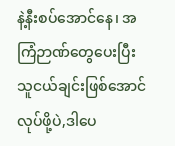နဲ့နီးစပ်အောင်နေ၊ အကြံဉာဏ်တွေပေးပြီး သူငယ်ချင်းဖြစ်အောင် လုပ်ဖို့ပဲ,ဒါပေ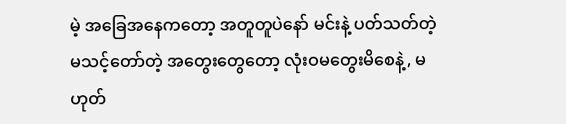မဲ့ အခြေအနေကတော့ အတူတူပဲနော် မင်းနဲ့ ပတ်သတ်တဲ့ မသင့်တော်တဲ့ အတွေးတွေတော့ လုံးဝမတွေးမိစေနဲ့, မဟုတ်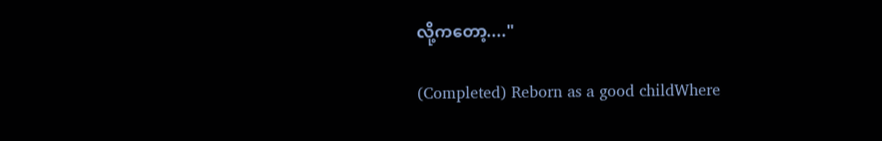လို့ကတော့...."

(Completed) Reborn as a good childWhere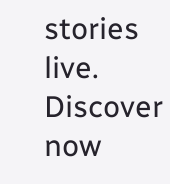stories live. Discover now